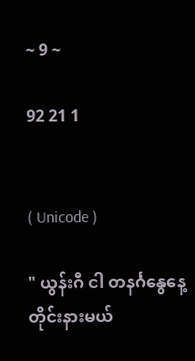~ 9 ~

92 21 1


( Unicode )

" ယွန်းဂီ ငါ တနင်္ဂနွေနေ့တိုင်းနားမယ်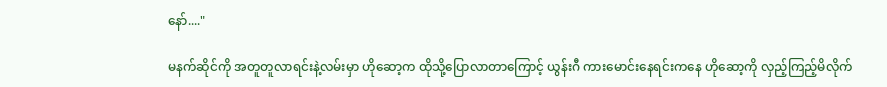နော်...."

မနက်ဆိုင်ကို အတူတူလာရင်းနဲ့လမ်းမှာ ဟိုဆော့က ထိုသို့ပြောလာတာကြောင့် ယွန်းဂီ ကားမောင်းနေရင်းကနေ ဟိုဆော့ကို လှည့်ကြည့်မိလိုက်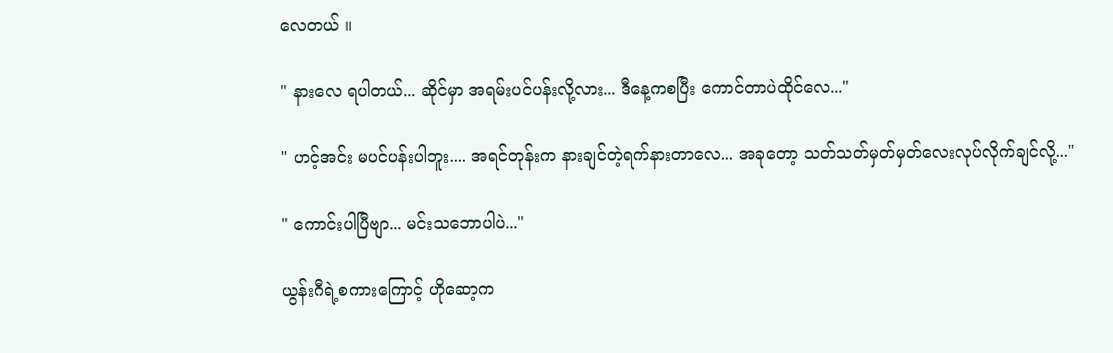လေတယ် ။

" နားလေ ရပါတယ်... ဆိုင်မှာ အရမ်းပင်ပန်းလို့လား... ဒီနေ့ကစပြီး ကောင်တာပဲထိုင်လေ..."

" ဟင့်အင်း မပင်ပန်းပါဘူး.... အရင်တုန်းက နားချင်တဲ့ရက်နားတာလေ... အခုတော့ သတ်သတ်မှတ်မှတ်လေးလုပ်လိုက်ချင်လို့..."

" ကောင်းပါပြီဗျာ... မင်းသဘောပါပဲ..."

ယွန်းဂီရဲ့စကားကြောင့် ဟိုဆော့က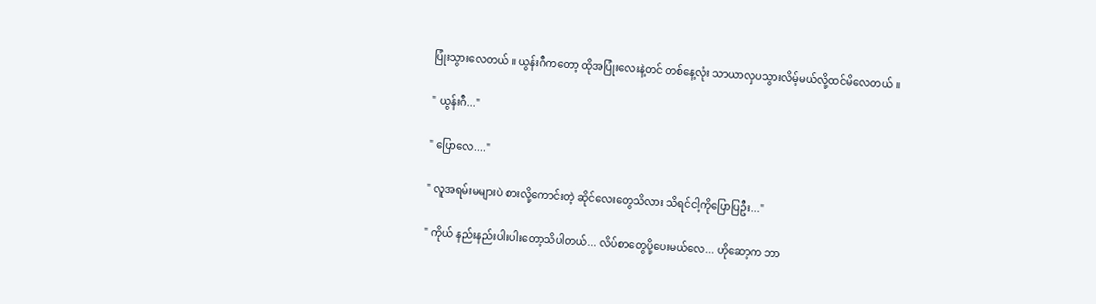ပြုံးသွားလေတယ် ။ ယွန်းဂီကတော့ ထိုအပြုံးလေးနဲ့တင် တစ်နေ့လုံး သာယာလှပသွားလိမ့်မယ်လို့ထင်မိလေတယ် ။

" ယွန်းဂီ..."

" ပြောလေ...."

" လူအရမ်းမများပဲ စားလို့ကောင်းတဲ့ ဆိုင်လေးတွေသိလား သိရင်ငါ့ကိုပြောပြဦး..."

" ကိုယ် နည်းနည်းပါးပါးတော့သိပါတယ်... လိပ်စာတွေပို့ပေးမယ်လေ... ဟိုဆော့က ဘာ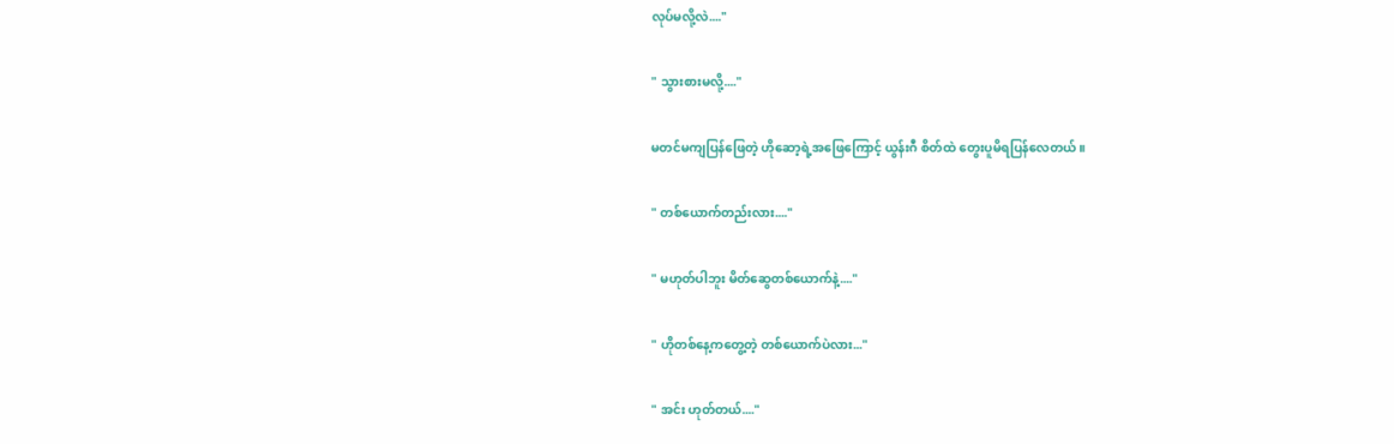လုပ်မလို့လဲ...."

" သွားစားမလို့...."

မတင်မကျပြန်ဖြေတဲ့ ဟိုဆော့ရဲ့အဖြေကြောင့် ယွန်းဂီ စိတ်ထဲ တွေးပူမိရပြန်လေတယ် ။

" တစ်ယောက်တည်းလား...."

" မဟုတ်ပါဘူး မိတ်ဆွေတစ်ယောက်နဲ့...."

" ဟိုတစ်နေ့ကတွေ့တဲ့ တစ်ယောက်ပဲလား..."

" အင်း ဟုတ်တယ်...."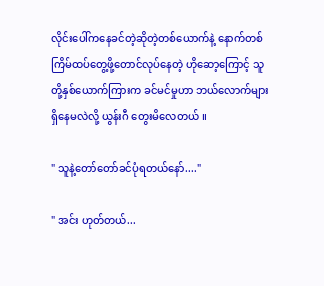လိုင်းပေါ်ကနေခင်တဲ့ဆိုတဲ့တစ်ယောက်နဲ့ နောက်တစ်ကြိမ်‌ထပ်တွေ့ဖို့တောင်လုပ်နေတဲ့ ဟိုဆော့ကြောင့် သူတို့နှစ်ယောက်ကြားက ခင်မင်မှုဟာ ဘယ်လောက်များရှိနေမလဲလို့ ယွန်းဂီ တွေးမိလေတယ် ။

" သူနဲ့တော်တော်ခင်ပုံရတယ်နော်...."

" အင်း ဟုတ်တယ်...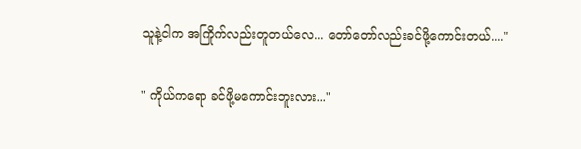သူနဲ့ငါက အကြိုက်လည်းတူတယ်လေ... တော်တော်လည်းခင်ဖို့ကောင်းတယ်...."

" ကိုယ်ကရော ခင်ဖို့မကောင်းဘူးလား..."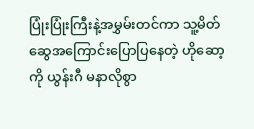ပြုံးပြုံးကြီးနဲ့အမွှမ်းတင်ကာ သူ့မိတ်ဆွေအကြောင်းပြော‌ပြနေတဲ့ ဟိုဆော့ကို ယွန်းဂီ မနာလိုစွာ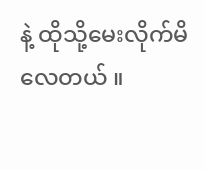နဲ့ ထိုသို့မေးလိုက်မိလေတယ် ။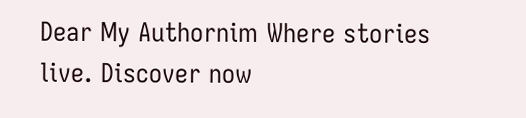Dear My Authornim Where stories live. Discover now